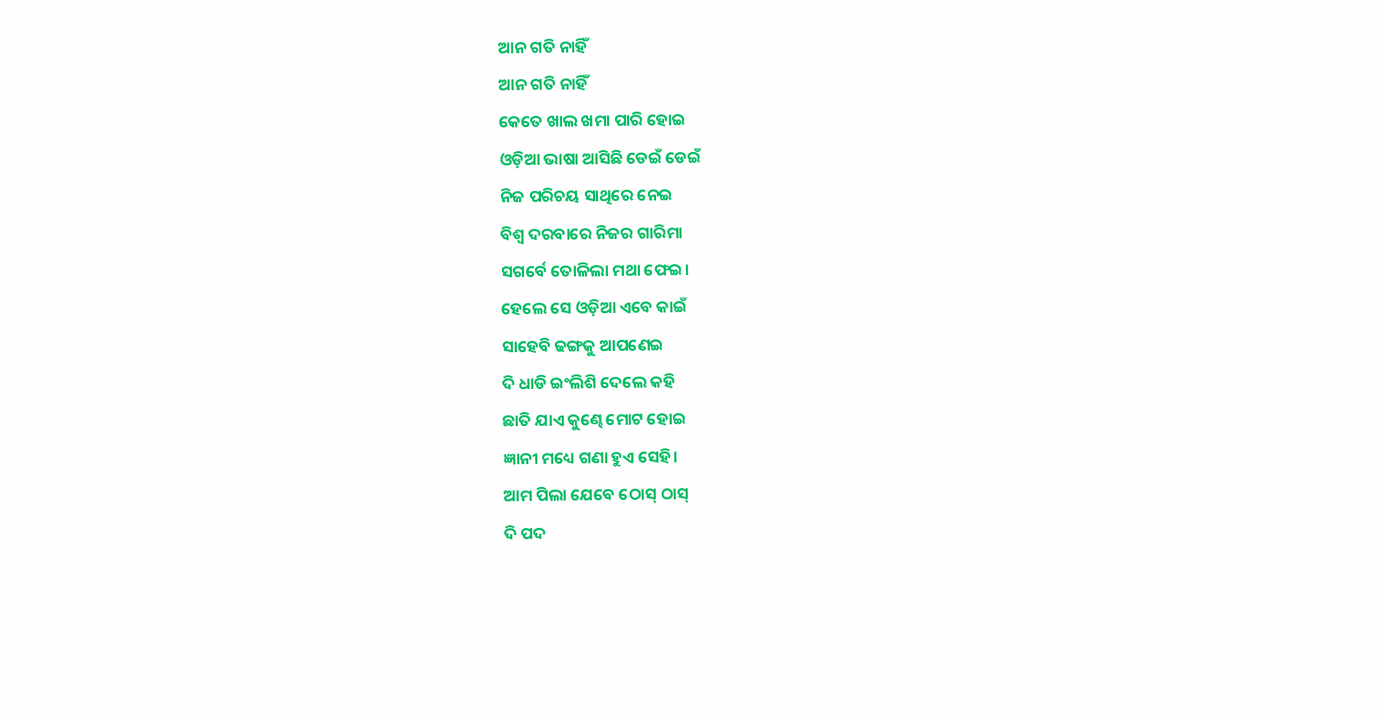ଆନ ଗତି ନାହିଁ
ଆନ ଗତି ନାହିଁ
କେତେ ଖାଲ ଖମା ପାରି ହୋଇ
ଓଡ଼ିଆ ଭାଷା ଆସିଛି ଡେଇଁ ଡେଇଁ
ନିଜ ପରିଚୟ ସାଥିରେ ନେଇ
ବିଶ୍ୱ ଦରବାରେ ନିଜର ଗାରିମା
ସଗର୍ବେ ତୋଳିଲା ମଥା ଫେଇ।
ହେଲେ ସେ ଓଡ଼ିଆ ଏବେ କାଇଁ
ସାହେବି ଢଙ୍ଗକୁ ଆପଣେଇ
ଦି ଧାଡି ଇଂଲିଶି ଦେଲେ କହି
ଛାତି ଯାଏ କୁଣ୍ଢେ ମୋଟ ହୋଇ
ଜ୍ଞାନୀ ମଧ୍ୟେ ଗଣା ହୁଏ ସେହି।
ଆମ ପିଲା ଯେବେ ଠୋସ୍ ଠାସ୍
ଦି ପଦ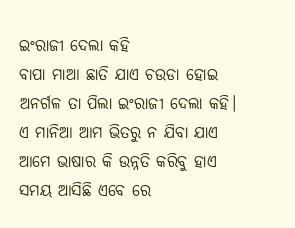ଇଂରାଜୀ ଦେଲା କହି
ବାପା ମାଆ ଛାତି ଯାଏ ଚଉଡା ହୋଇ
ଅନର୍ଗଳ ତା ପିଲା ଇଂରାଜୀ ଦେଲା କହି।
ଏ ମାନିଆ ଆମ ଭିତରୁ ନ ଯିବା ଯାଏ
ଆମେ ଭାଷାର କି ଉନ୍ନତି କରିବୁ ହାଏ
ସମୟ ଆସିଛି ଏବେ ରେ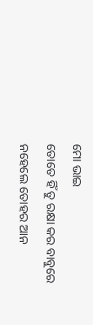ମୋ ଭାଇ
ତୋତେ ହିଁ ତୁ ରକ୍ଷା କର ବାବୁରେ
ନହେଲେ ତୋହର ଆନ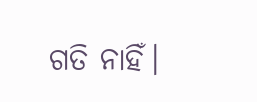ଗତି ନାହିଁ।